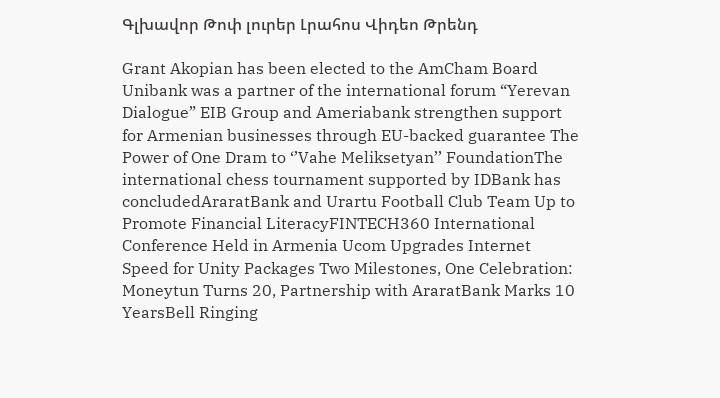Գլխավոր Թոփ լուրեր Լրահոս Վիդեո Թրենդ

Grant Akopian has been elected to the AmCham Board Unibank was a partner of the international forum “Yerevan Dialogue” EIB Group and Ameriabank strengthen support for Armenian businesses through EU-backed guarantee The Power of One Dram to ‘’Vahe Meliksetyan’’ FoundationThe international chess tournament supported by IDBank has concludedAraratBank and Urartu Football Club Team Up to Promote Financial LiteracyFINTECH360 International Conference Held in Armenia Ucom Upgrades Internet Speed for Unity Packages Two Milestones, One Celebration: Moneytun Turns 20, Partnership with AraratBank Marks 10 YearsBell Ringing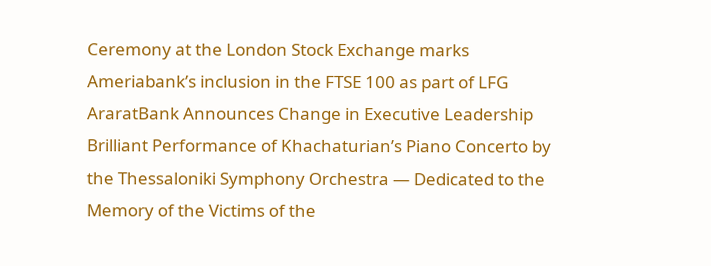Ceremony at the London Stock Exchange marks Ameriabank’s inclusion in the FTSE 100 as part of LFG AraratBank Announces Change in Executive Leadership Brilliant Performance of Khachaturian’s Piano Concerto by the Thessaloniki Symphony Orchestra — Dedicated to the Memory of the Victims of the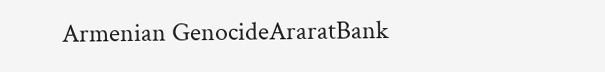Armenian GenocideAraratBank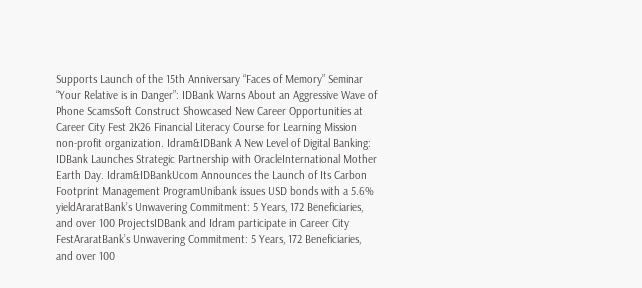Supports Launch of the 15th Anniversary “Faces of Memory” Seminar “Your Relative is in Danger”: IDBank Warns About an Aggressive Wave of Phone ScamsSoft Construct Showcased New Career Opportunities at Career City Fest 2K26 Financial Literacy Course for Learning Mission non-profit organization. Idram&IDBank A New Level of Digital Banking: IDBank Launches Strategic Partnership with OracleInternational Mother Earth Day. Idram&IDBankUcom Announces the Launch of Its Carbon Footprint Management ProgramUnibank issues USD bonds with a 5.6% yieldAraratBank’s Unwavering Commitment: 5 Years, 172 Beneficiaries, and over 100 ProjectsIDBank and Idram participate in Career City FestAraratBank’s Unwavering Commitment: 5 Years, 172 Beneficiaries, and over 100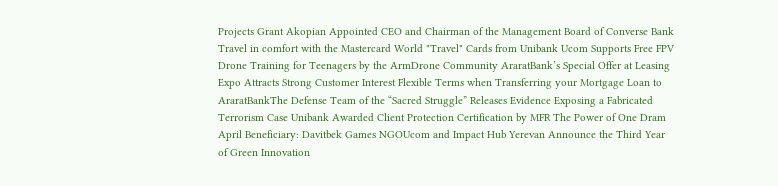Projects Grant Akopian Appointed CEO and Chairman of the Management Board of Converse Bank Travel in comfort with the Mastercard World "Travel" Cards from Unibank Ucom Supports Free FPV Drone Training for Teenagers by the ArmDrone Community AraratBank’s Special Offer at Leasing Expo Attracts Strong Customer Interest Flexible Terms when Transferring your Mortgage Loan to AraratBankThe Defense Team of the “Sacred Struggle” Releases Evidence Exposing a Fabricated Terrorism Case Unibank Awarded Client Protection Certification by MFR The Power of One Dram April Beneficiary: Davitbek Games NGOUcom and Impact Hub Yerevan Announce the Third Year of Green Innovation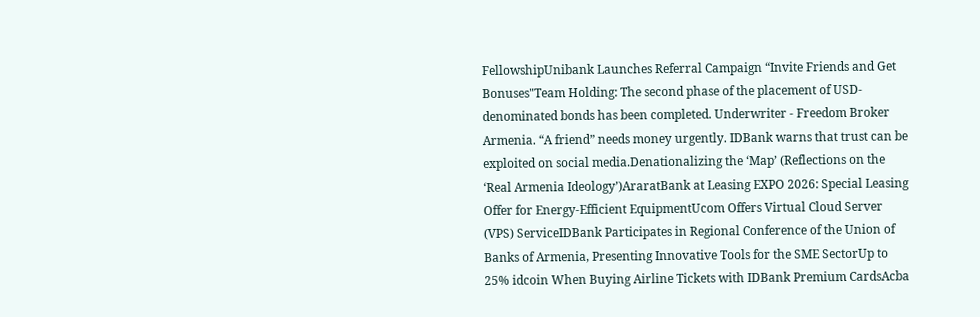FellowshipUnibank Launches Referral Campaign “Invite Friends and Get Bonuses"Team Holding: The second phase of the placement of USD-denominated bonds has been completed. Underwriter - Freedom Broker Armenia. “A friend” needs money urgently. IDBank warns that trust can be exploited on social media.Denationalizing the ‘Map’ (Reflections on the ‘Real Armenia Ideology’)AraratBank at Leasing EXPO 2026: Special Leasing Offer for Energy-Efficient EquipmentUcom Offers Virtual Cloud Server (VPS) ServiceIDBank Participates in Regional Conference of the Union of Banks of Armenia, Presenting Innovative Tools for the SME SectorUp to 25% idcoin When Buying Airline Tickets with IDBank Premium CardsAcba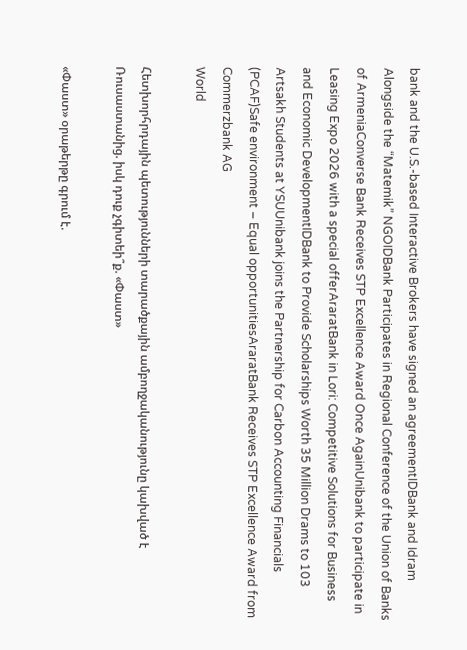bank and the U.S.-based Interactive Brokers have signed an agreementIDBank and Idram Alongside the “Matemik” NGOIDBank Participates in Regional Conference of the Union of Banks of ArmeniaConverse Bank Receives STP Excellence Award Once AgainUnibank to participate in Leasing Expo 2026 with a special offerAraratBank in Lori: Competitive Solutions for Business and Economic DevelopmentIDBank to Provide Scholarships Worth 35 Million Drams to 103 Artsakh Students at YSUUnibank joins the Partnership for Carbon Accounting Financials (PCAF)Safe environment – Equal opportunitiesAraratBank Receives STP Excellence Award from Commerzbank AG
World

Հետխորհրդային պետությունների տարածքային ամբողջականությունը կախված է Ռուսաստանից. իսկ դուք չգիտեի՞ք. «Փաստ»

«Փաստ» օրաթերթը գրում է.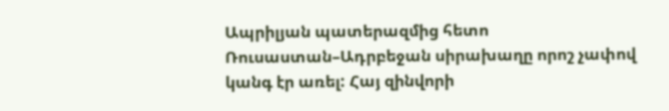Ապրիլյան պատերազմից հետո Ռուսաստան–Ադրբեջան սիրախաղը որոշ չափով կանգ էր առել: Հայ զինվորի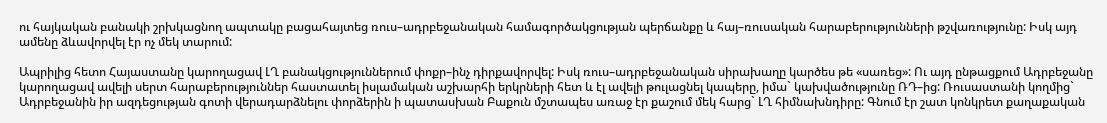ու հայկական բանակի շրխկացնող ապտակը բացահայտեց ռուս–ադրբեջանական համագործակցության պերճանքը և հայ–ռուսական հարաբերությունների թշվառությունը: Իսկ այդ ամենը ձևավորվել էր ոչ մեկ տարում:

Ապրիլից հետո Հայաստանը կարողացավ ԼՂ բանակցություններում փոքր–ինչ դիրքավորվել: Իսկ ռուս–ադրբեջանական սիրախաղը կարծես թե «սառեց»: Ու այդ ընթացքում Ադրբեջանը կարողացավ ավելի սերտ հարաբերություններ հաստատել իսլամական աշխարհի երկրների հետ և էլ ավելի թուլացնել կապերը, իմա` կախվածությունը ՌԴ–ից: Ռուսաստանի կողմից` Ադրբեջանին իր ազդեցության գոտի վերադարձնելու փորձերին ի պատասխան Բաքուն մշտապես առաջ էր քաշում մեկ հարց` ԼՂ հիմնախնդիրը: Գնում էր շատ կոնկրետ քաղաքական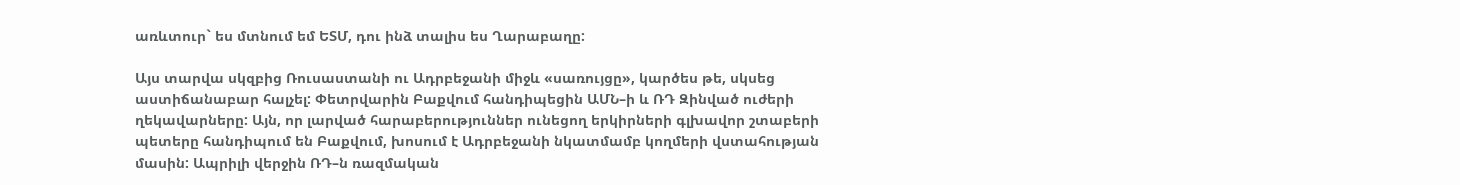առևտուր` ես մտնում եմ ԵՏՄ, դու ինձ տալիս ես Ղարաբաղը:

Այս տարվա սկզբից Ռուսաստանի ու Ադրբեջանի միջև «սառույցը», կարծես թե, սկսեց աստիճանաբար հալչել: Փետրվարին Բաքվում հանդիպեցին ԱՄՆ–ի և ՌԴ Զինված ուժերի ղեկավարները: Այն, որ լարված հարաբերություններ ունեցող երկիրների գլխավոր շտաբերի պետերը հանդիպում են Բաքվում, խոսում է Ադրբեջանի նկատմամբ կողմերի վստահության մասին: Ապրիլի վերջին ՌԴ–ն ռազմական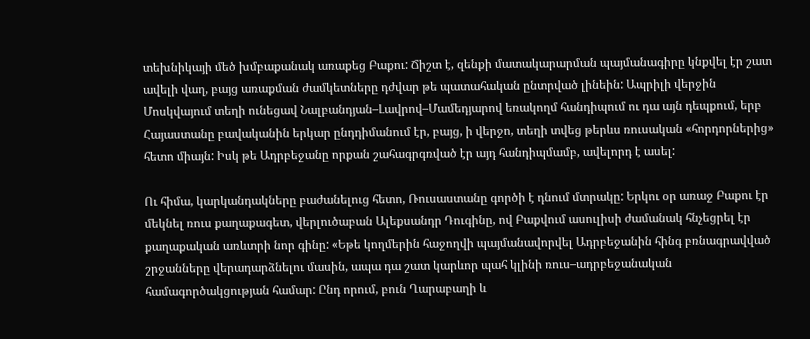տեխնիկայի մեծ խմբաքանակ առաքեց Բաքու: Ճիշտ է, զենքի մատակարարման պայմանագիրը կնքվել էր շատ ավելի վաղ, բայց առաքման ժամկետները դժվար թե պատահական ընտրված լինեին: Ապրիլի վերջին Մոսկվայում տեղի ունեցավ Նալբանդյան–Լավրով–Մամեդյարով եռակողմ հանդիպում ու դա այն դեպքում, երբ Հայաստանը բավականին երկար ընդդիմանում էր, բայց, ի վերջո, տեղի տվեց թերևս ռուսական «հորդորներից» հետո միայն: Իսկ թե Ադրբեջանը որքան շահագրգռված էր այդ հանդիպմամբ, ավելորդ է ասել:

Ու հիմա, կարկանդակները բաժանելուց հետո, Ռուսաստանը գործի է դնում մտրակը: Երկու օր առաջ Բաքու էր մեկնել ռուս քաղաքագետ, վերլուծաբան Ալեքսանդր Դուգինը, ով Բաքվում ասուլիսի ժամանակ հնչեցրել էր քաղաքական առևտրի նոր գինը: «Եթե կողմերին հաջողվի պայմանավորվել Ադրբեջանին հինգ բռնագրավված շրջանները վերադարձնելու մասին, ապա դա շատ կարևոր պահ կլինի ռուս–ադրբեջանական համագործակցության համար: Ընդ որում, բուն Ղարաբաղի և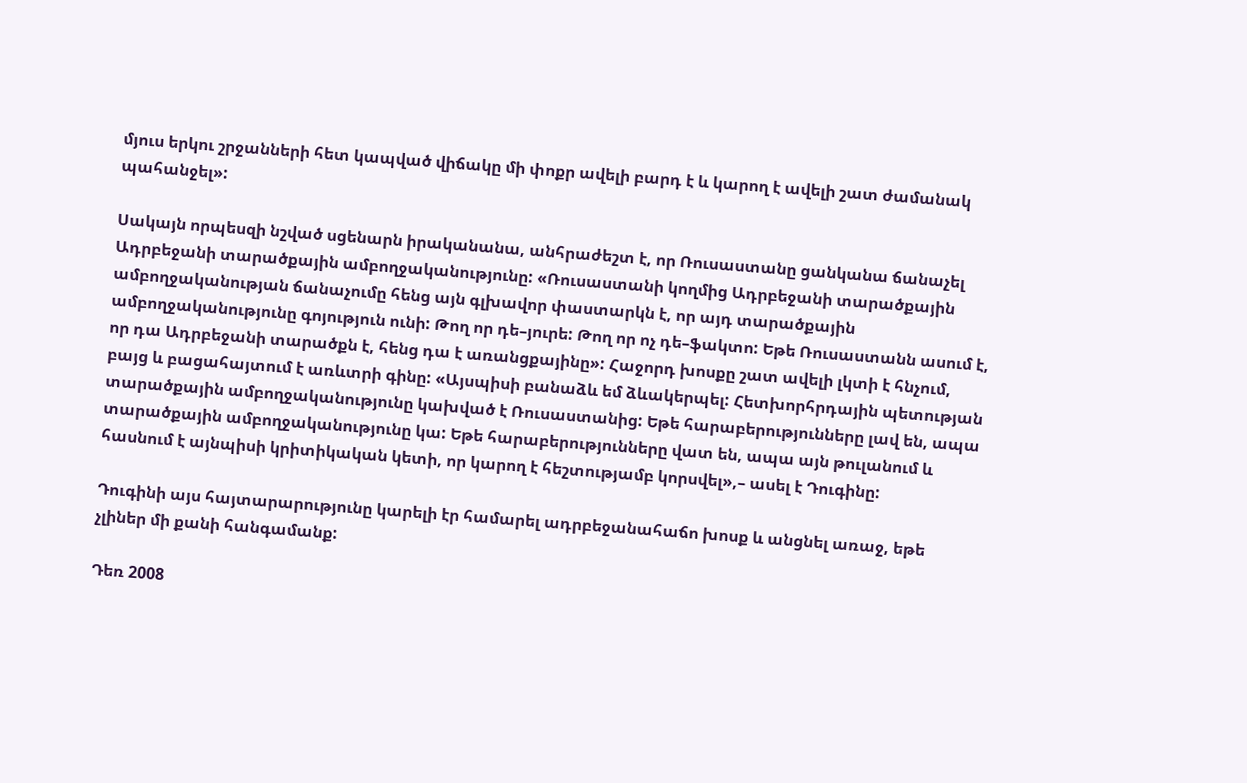մյուս երկու շրջանների հետ կապված վիճակը մի փոքր ավելի բարդ է և կարող է ավելի շատ ժամանակ պահանջել»:

Սակայն որպեսզի նշված սցենարն իրականանա, անհրաժեշտ է, որ Ռուսաստանը ցանկանա ճանաչել Ադրբեջանի տարածքային ամբողջականությունը: «Ռուսաստանի կողմից Ադրբեջանի տարածքային ամբողջականության ճանաչումը հենց այն գլխավոր փաստարկն է, որ այդ տարածքային ամբողջականությունը գոյություն ունի: Թող որ դե–յուրե: Թող որ ոչ դե–ֆակտո: Եթե Ռուսաստանն ասում է, որ դա Ադրբեջանի տարածքն է, հենց դա է առանցքայինը»: Հաջորդ խոսքը շատ ավելի լկտի է հնչում, բայց և բացահայտում է առևտրի գինը: «Այսպիսի բանաձև եմ ձևակերպել: Հետխորհրդային պետության տարածքային ամբողջականությունը կախված է Ռուսաստանից: Եթե հարաբերությունները լավ են, ապա տարածքային ամբողջականությունը կա: Եթե հարաբերությունները վատ են, ապա այն թուլանում և հասնում է այնպիսի կրիտիկական կետի, որ կարող է հեշտությամբ կորսվել»,– ասել է Դուգինը:

Դուգինի այս հայտարարությունը կարելի էր համարել ադրբեջանահաճո խոսք և անցնել առաջ, եթե չլիներ մի քանի հանգամանք:

Դեռ 2008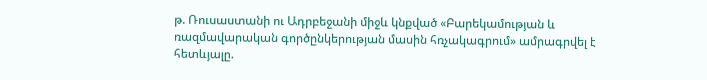թ. Ռուսաստանի ու Ադրբեջանի միջև կնքված «Բարեկամության և ռազմավարական գործընկերության մասին հռչակագրում» ամրագրվել է հետևյալը.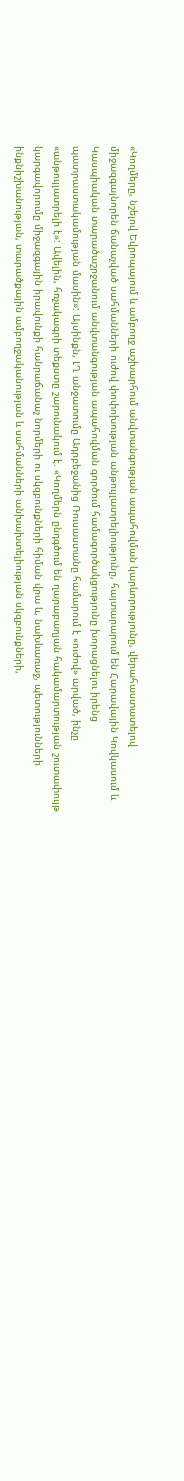«Կողմերը, նշելով Եվրոպայում և ամբողջ աշխարհում անվտանգության ապահովման կարևորությունը, վերահաստատելով միջազգայնորեն ճանաչված սահմանների ուժով փոփոխության անթույլատրելիությունը, հայտարարում են Հարավային Կովկասում և Կասպիական տարածաշրջանում անվտանգության ապահովման գործում համագործակցությունը խորացնելու իրենց պատրաստակամության մասին»: Այսինքն, ԼՂ անջատումը Ադրբեջանից Ռուսաստանը համարում է «ուժով» արված, ինչը «անթույլատրելի է»: Ավելին, հռչակագրի տեքստը շարունակում է. «Կողմերն ընդգծում են ղարաբաղյան հակամարտության շուտափույթ կարգավորումը միջազգային իրավունքի հանրաճանաչ նորմերի ու սկզբունքների հիման վրա և, նախևառաջ, պետությունների ինքնիշխանության, տարածքային ամբողջականության և սահմանների անխախտելիության սկզբունքների,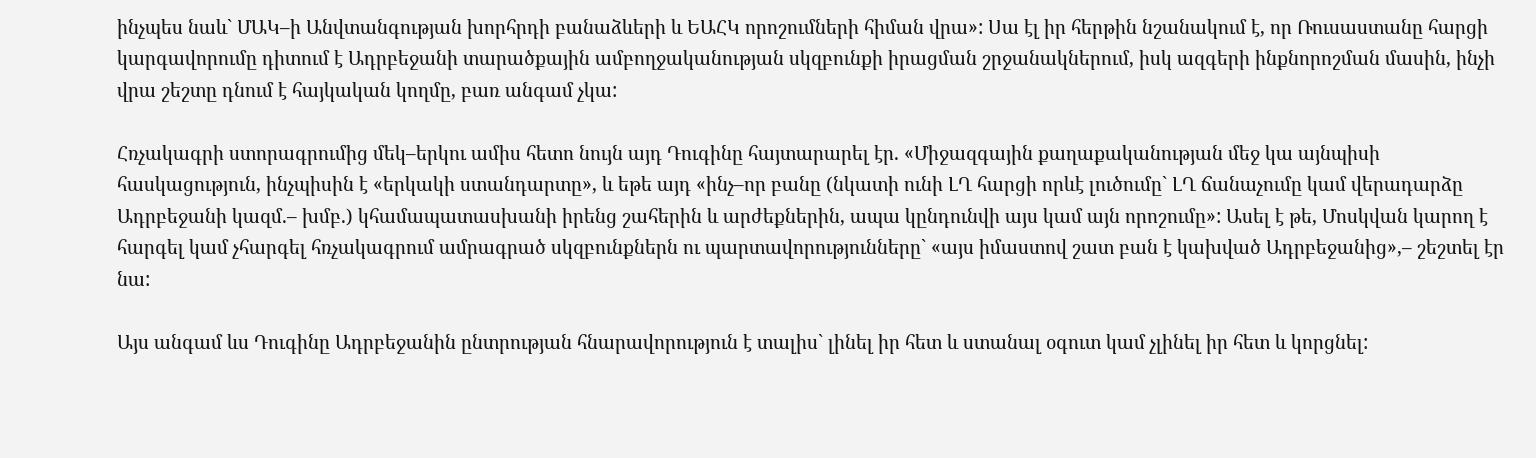ինչպես նաև` ՄԱԿ–ի Անվտանգության խորհրդի բանաձևերի և ԵԱՀԿ որոշումների հիման վրա»: Սա էլ իր հերթին նշանակում է, որ Ռուսաստանը հարցի կարգավորումը դիտում է Ադրբեջանի տարածքային ամբողջականության սկզբունքի իրացման շրջանակներում, իսկ ազգերի ինքնորոշման մասին, ինչի վրա շեշտը դնում է հայկական կողմը, բառ անգամ չկա:

Հռչակագրի ստորագրումից մեկ–երկու ամիս հետո նույն այդ Դուգինը հայտարարել էր. «Միջազգային քաղաքականության մեջ կա այնպիսի հասկացություն, ինչպիսին է «երկակի ստանդարտը», և եթե այդ «ինչ–որ բանը (նկատի ունի ԼՂ հարցի որևէ լուծումը` ԼՂ ճանաչումը կամ վերադարձը Ադրբեջանի կազմ.– խմբ.) կհամապատասխանի իրենց շահերին և արժեքներին, ապա կընդունվի այս կամ այն որոշումը»: Ասել է թե, Մոսկվան կարող է հարգել կամ չհարգել հռչակագրում ամրագրած սկզբունքներն ու պարտավորությունները` «այս իմաստով շատ բան է կախված Ադրբեջանից»,– շեշտել էր նա:

Այս անգամ ևս Դուգինը Ադրբեջանին ընտրության հնարավորություն է տալիս` լինել իր հետ և ստանալ օգուտ կամ չլինել իր հետ և կորցնել: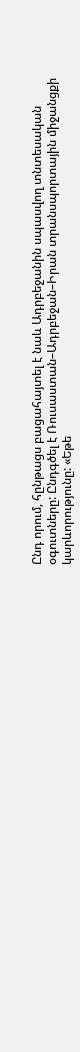Ընդ որում, հընթացս բացահայտել է նաև Ադրբեջանին սպասվող տնտեսական օգուտները: Ընդգծել է Ռուսաստան–Ադրբեջան–Իրան տրանսպորտային միջանցքի կարևորությունը: «Եթե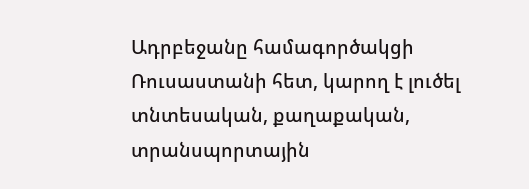Ադրբեջանը համագործակցի Ռուսաստանի հետ, կարող է լուծել տնտեսական, քաղաքական, տրանսպորտային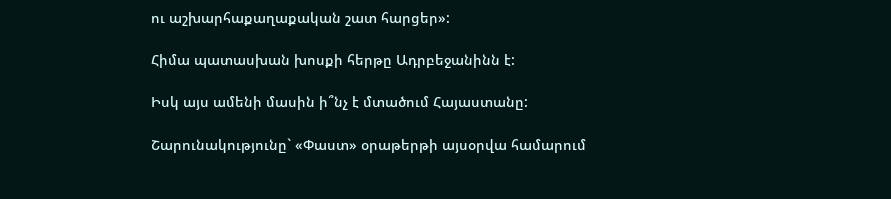ու աշխարհաքաղաքական շատ հարցեր»:

Հիմա պատասխան խոսքի հերթը Ադրբեջանինն է:

Իսկ այս ամենի մասին ի՞նչ է մտածում Հայաստանը:

Շարունակությունը` «Փաստ» օրաթերթի այսօրվա համարում